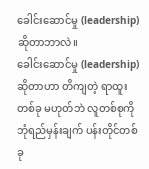ခေါင်းဆောင်မှု (leadership) ဆိုတာဘာလဲ။
ခေါင်းဆောင်မှု (leadership) ဆိုတာဟာ တိကျတဲ့ ရာထူးတစ်ခု မဟုတ်ဘဲ လူတစ်စုကို ဘုံရည်မှန်းချက် ပန်းတိုင်တစ်ခု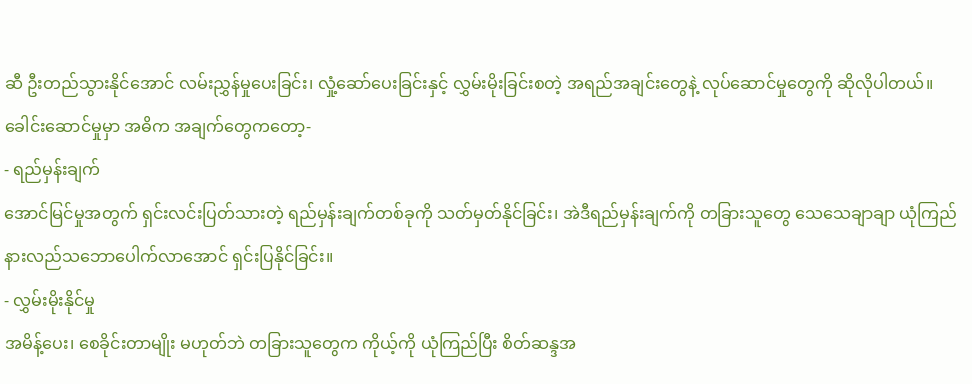ဆီ ဦးတည်သွားနိုင်အောင် လမ်းညွှန်မှုပေးခြင်း၊ လှုံ့ဆော်ပေးခြင်းနှင့် လွှမ်းမိုးခြင်းစတဲ့ အရည်အချင်းတွေနဲ့ လုပ်ဆောင်မှုတွေကို ဆိုလိုပါတယ်။
ခေါင်းဆောင်မှုမှာ အဓိက အချက်တွေကတော့-
- ရည်မှန်းချက်
အောင်မြင်မှုအတွက် ရှင်းလင်းပြတ်သားတဲ့ ရည်မှန်းချက်တစ်ခုကို သတ်မှတ်နိုင်ခြင်း၊ အဲဒီရည်မှန်းချက်ကို တခြားသူတွေ သေသေချာချာ ယုံကြည် နားလည်သဘောပေါက်လာအောင် ရှင်းပြနိုင်ခြင်း။
- လွှမ်းမိုးနိုင်မှု
အမိန့်ပေး၊ စေခိုင်းတာမျိုး မဟုတ်ဘဲ တခြားသူတွေက ကိုယ့်ကို ယုံကြည်ပြီး စိတ်ဆန္ဒအ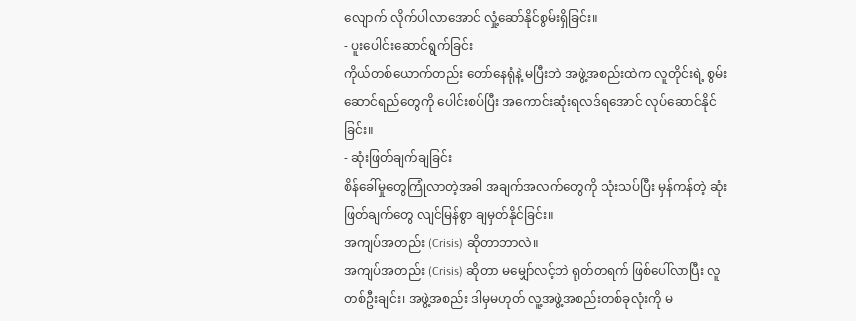လျောက် လိုက်ပါလာအောင် လှုံ့ဆော်နိုင်စွမ်းရှိခြင်း။
- ပူးပေါင်းဆောင်ရွက်ခြင်း
ကိုယ်တစ်ယောက်တည်း တော်နေရုံနဲ့ မပြီးဘဲ အဖွဲ့အစည်းထဲက လူတိုင်းရဲ့ စွမ်းဆောင်ရည်တွေကို ပေါင်းစပ်ပြီး အကောင်းဆုံးရလဒ်ရအောင် လုပ်ဆောင်နိုင်ခြင်း။
- ဆုံးဖြတ်ချက်ချခြင်း
စိန်ခေါ်မှုတွေကြုံလာတဲ့အခါ အချက်အလက်တွေကို သုံးသပ်ပြီး မှန်ကန်တဲ့ ဆုံးဖြတ်ချက်တွေ လျင်မြန်စွာ ချမှတ်နိုင်ခြင်း။
အကျပ်အတည်း (Crisis) ဆိုတာဘာလဲ။
အကျပ်အတည်း (Crisis) ဆိုတာ မမျှော်လင့်ဘဲ ရုတ်တရက် ဖြစ်ပေါ်လာပြီး လူတစ်ဦးချင်း၊ အဖွဲ့အစည်း ဒါမှမဟုတ် လူ့အဖွဲ့အစည်းတစ်ခုလုံးကို မ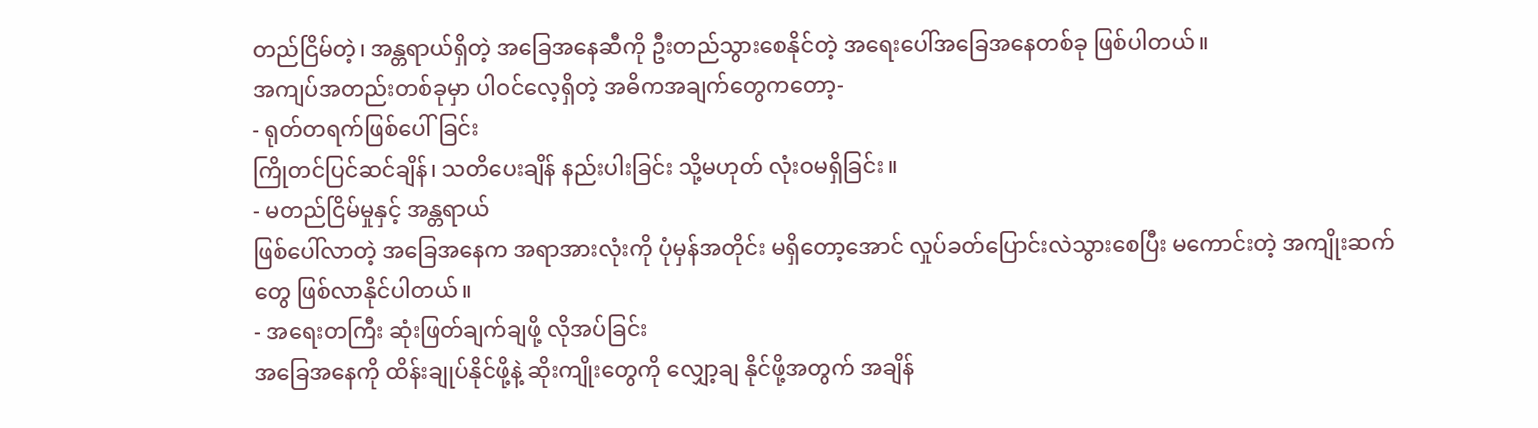တည်ငြိမ်တဲ့၊ အန္တရာယ်ရှိတဲ့ အခြေအနေဆီကို ဦးတည်သွားစေနိုင်တဲ့ အရေးပေါ်အခြေအနေတစ်ခု ဖြစ်ပါတယ်။
အကျပ်အတည်းတစ်ခုမှာ ပါဝင်လေ့ရှိတဲ့ အဓိကအချက်တွေကတော့-
- ရုတ်တရက်ဖြစ်ပေါ်ခြင်း
ကြိုတင်ပြင်ဆင်ချိန်၊ သတိပေးချိန် နည်းပါးခြင်း သို့မဟုတ် လုံးဝမရှိခြင်း။
- မတည်ငြိမ်မှုနှင့် အန္တရာယ်
ဖြစ်ပေါ်လာတဲ့ အခြေအနေက အရာအားလုံးကို ပုံမှန်အတိုင်း မရှိတော့အောင် လှုပ်ခတ်ပြောင်းလဲသွားစေပြီး မကောင်းတဲ့ အကျိုးဆက်တွေ ဖြစ်လာနိုင်ပါတယ်။
- အရေးတကြီး ဆုံးဖြတ်ချက်ချဖို့ လိုအပ်ခြင်း
အခြေအနေကို ထိန်းချုပ်နိုင်ဖို့နဲ့ ဆိုးကျိုးတွေကို လျှော့ချ နိုင်ဖို့အတွက် အချိန်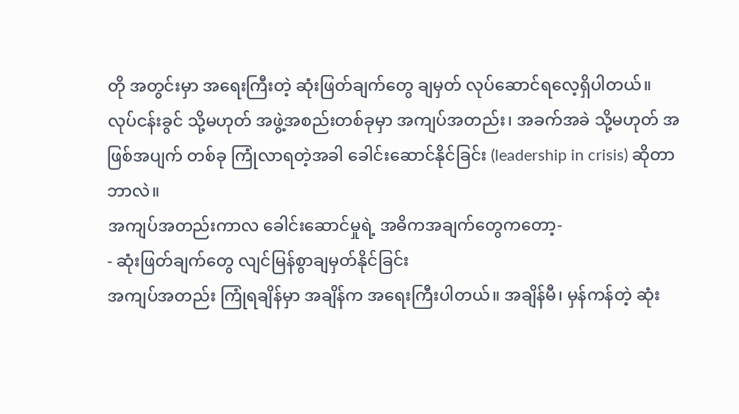တို အတွင်းမှာ အရေးကြီးတဲ့ ဆုံးဖြတ်ချက်တွေ ချမှတ် လုပ်ဆောင်ရလေ့ရှိပါတယ်။
လုပ်ငန်းခွင် သို့မဟုတ် အဖွဲ့အစည်းတစ်ခုမှာ အကျပ်အတည်း၊ အခက်အခဲ သို့မဟုတ် အဖြစ်အပျက် တစ်ခု ကြုံလာရတဲ့အခါ ခေါင်းဆောင်နိုင်ခြင်း (leadership in crisis) ဆိုတာဘာလဲ။
အကျပ်အတည်းကာလ ခေါင်းဆောင်မှုရဲ့ အဓိကအချက်တွေကတော့-
- ဆုံးဖြတ်ချက်တွေ လျင်မြန်စွာချမှတ်နိုင်ခြင်း
အကျပ်အတည်း ကြုံရချိန်မှာ အချိန်က အရေးကြီးပါတယ်။ အချိန်မီ၊ မှန်ကန်တဲ့ ဆုံး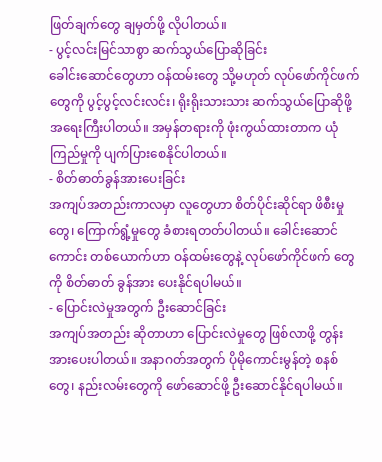ဖြတ်ချက်တွေ ချမှတ်ဖို့ လိုပါတယ်။
- ပွင့်လင်းမြင်သာစွာ ဆက်သွယ်ပြောဆိုခြင်း
ခေါင်းဆောင်တွေဟာ ဝန်ထမ်းတွေ သို့မဟုတ် လုပ်ဖော်ကိုင်ဖက်တွေကို ပွင့်ပွင့်လင်းလင်း၊ ရိုးရိုးသားသား ဆက်သွယ်ပြောဆိုဖို့ အရေးကြီးပါတယ်။ အမှန်တရားကို ဖုံးကွယ်ထားတာက ယုံကြည်မှုကို ပျက်ပြားစေနိုင်ပါတယ်။
- စိတ်ဓာတ်ခွန်အားပေးခြင်း
အကျပ်အတည်းကာလမှာ လူတွေဟာ စိတ်ပိုင်းဆိုင်ရာ ဖိစီးမှုတွေ၊ ကြောက်ရွံ့မှုတွေ ခံစားရတတ်ပါတယ်။ ခေါင်းဆောင်ကောင်း တစ်ယောက်ဟာ ဝန်ထမ်းတွေနဲ့ လုပ်ဖော်ကိုင်ဖက် တွေကို စိတ်ဓာတ် ခွန်အား ပေးနိုင်ရပါမယ်။
- ပြောင်းလဲမှုအတွက် ဦးဆောင်ခြင်း
အကျပ်အတည်း ဆိုတာဟာ ပြောင်းလဲမှုတွေ ဖြစ်လာဖို့ တွန်းအားပေးပါတယ်။ အနာဂတ်အတွက် ပိုမိုကောင်းမွန်တဲ့ စနစ်တွေ၊ နည်းလမ်းတွေကို ဖော်ဆောင်ဖို့ ဦးဆောင်နိုင်ရပါမယ်။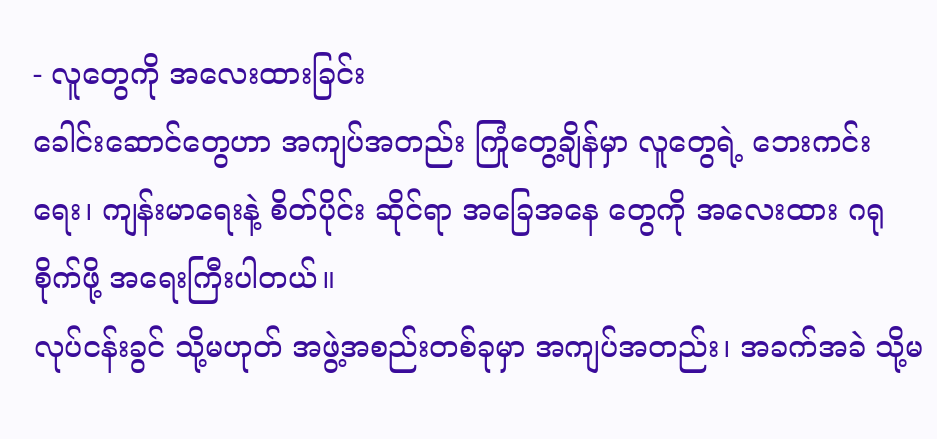- လူတွေကို အလေးထားခြင်း
ခေါင်းဆောင်တွေဟာ အကျပ်အတည်း ကြုံတွေ့ချိန်မှာ လူတွေရဲ့ ဘေးကင်းရေး၊ ကျန်းမာရေးနဲ့ စိတ်ပိုင်း ဆိုင်ရာ အခြေအနေ တွေကို အလေးထား ဂရုစိုက်ဖို့ အရေးကြီးပါတယ်။
လုပ်ငန်းခွင် သို့မဟုတ် အဖွဲ့အစည်းတစ်ခုမှာ အကျပ်အတည်း၊ အခက်အခဲ သို့မ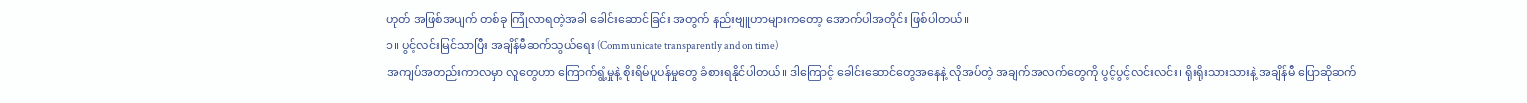ဟုတ် အဖြစ်အပျက် တစ်ခု ကြုံလာရတဲ့အခါ ခေါင်းဆောင်ခြင်း အတွက် နည်းဗျူဟာများကတော့ အောက်ပါအတိုင်း ဖြစ်ပါတယ်။
၁။ ပွင့်လင်းမြင်သာပြီး အချိန်မီဆက်သွယ်ရေး (Communicate transparently and on time)
အကျပ်အတည်းကာလမှာ လူတွေဟာ ကြောက်ရွံ့မှုနဲ့ စိုးရိမ်ပူပန်မှုတွေ ခံစားရနိုင်ပါတယ်။ ဒါကြောင့် ခေါင်းဆောင်တွေအနေနဲ့ လိုအပ်တဲ့ အချက်အလက်တွေကို ပွင့်ပွင့်လင်းလင်း၊ ရိုးရိုးသားသားနဲ့ အချိန်မီ ပြောဆိုဆက်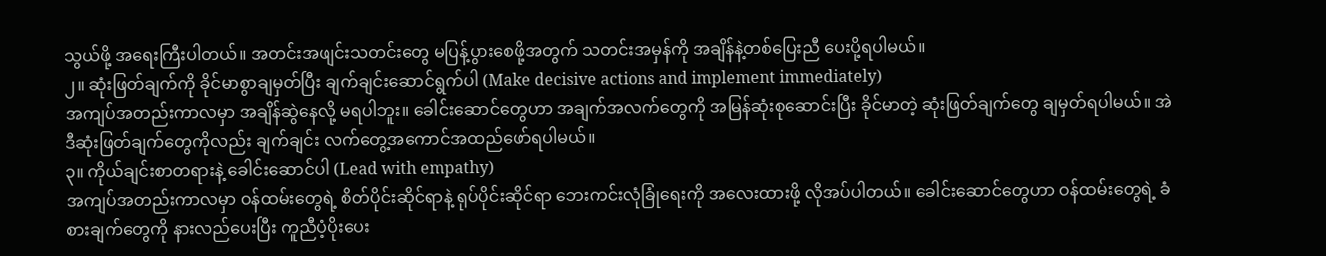သွယ်ဖို့ အရေးကြီးပါတယ်။ အတင်းအဖျင်းသတင်းတွေ မပြန့်ပွားစေဖို့အတွက် သတင်းအမှန်ကို အချိန်နဲ့တစ်ပြေးညီ ပေးပို့ရပါမယ်။
၂။ ဆုံးဖြတ်ချက်ကို ခိုင်မာစွာချမှတ်ပြီး ချက်ချင်းဆောင်ရွက်ပါ (Make decisive actions and implement immediately)
အကျပ်အတည်းကာလမှာ အချိန်ဆွဲနေလို့ မရပါဘူး။ ခေါင်းဆောင်တွေဟာ အချက်အလက်တွေကို အမြန်ဆုံးစုဆောင်းပြီး ခိုင်မာတဲ့ ဆုံးဖြတ်ချက်တွေ ချမှတ်ရပါမယ်။ အဲဒီဆုံးဖြတ်ချက်တွေကိုလည်း ချက်ချင်း လက်တွေ့အကောင်အထည်ဖော်ရပါမယ်။
၃။ ကိုယ်ချင်းစာတရားနဲ့ ခေါင်းဆောင်ပါ (Lead with empathy)
အကျပ်အတည်းကာလမှာ ဝန်ထမ်းတွေရဲ့ စိတ်ပိုင်းဆိုင်ရာနဲ့ ရုပ်ပိုင်းဆိုင်ရာ ဘေးကင်းလုံခြုံရေးကို အလေးထားဖို့ လိုအပ်ပါတယ်။ ခေါင်းဆောင်တွေဟာ ဝန်ထမ်းတွေရဲ့ ခံစားချက်တွေကို နားလည်ပေးပြီး ကူညီပံ့ပိုးပေး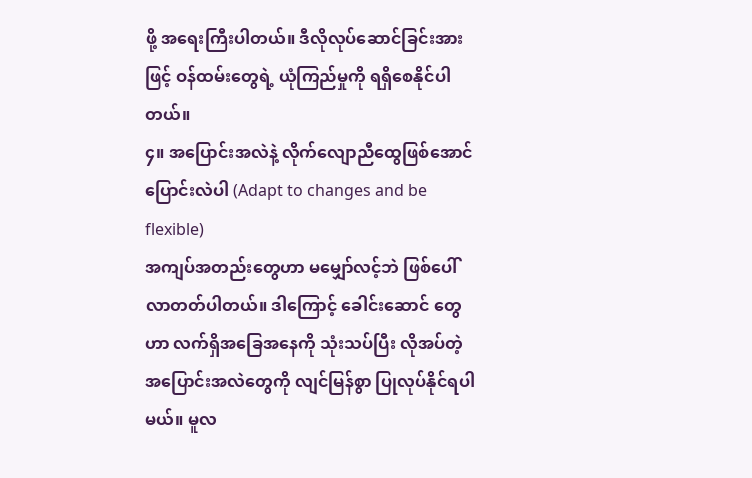ဖို့ အရေးကြီးပါတယ်။ ဒီလိုလုပ်ဆောင်ခြင်းအားဖြင့် ဝန်ထမ်းတွေရဲ့ ယုံကြည်မှုကို ရရှိစေနိုင်ပါတယ်။
၄။ အပြောင်းအလဲနဲ့ လိုက်လျောညီထွေဖြစ်အောင် ပြောင်းလဲပါ (Adapt to changes and be flexible)
အကျပ်အတည်းတွေဟာ မမျှော်လင့်ဘဲ ဖြစ်ပေါ်လာတတ်ပါတယ်။ ဒါကြောင့် ခေါင်းဆောင် တွေဟာ လက်ရှိအခြေအနေကို သုံးသပ်ပြီး လိုအပ်တဲ့ အပြောင်းအလဲတွေကို လျင်မြန်စွာ ပြုလုပ်နိုင်ရပါမယ်။ မူလ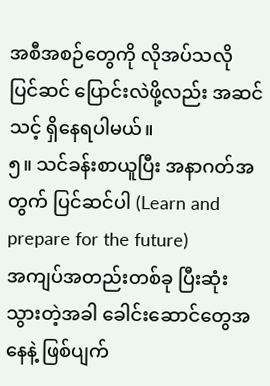အစီအစဉ်တွေကို လိုအပ်သလို ပြင်ဆင် ပြောင်းလဲဖို့လည်း အဆင်သင့် ရှိနေရပါမယ်။
၅။ သင်ခန်းစာယူပြီး အနာဂတ်အတွက် ပြင်ဆင်ပါ (Learn and prepare for the future)
အကျပ်အတည်းတစ်ခု ပြီးဆုံးသွားတဲ့အခါ ခေါင်းဆောင်တွေအနေနဲ့ ဖြစ်ပျက်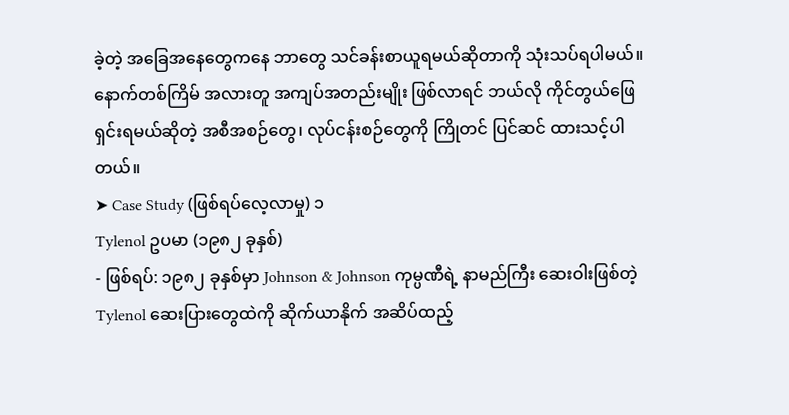ခဲ့တဲ့ အခြေအနေတွေကနေ ဘာတွေ သင်ခန်းစာယူရမယ်ဆိုတာကို သုံးသပ်ရပါမယ်။ နောက်တစ်ကြိမ် အလားတူ အကျပ်အတည်းမျိုး ဖြစ်လာရင် ဘယ်လို ကိုင်တွယ်ဖြေရှင်းရမယ်ဆိုတဲ့ အစီအစဉ်တွေ၊ လုပ်ငန်းစဉ်တွေကို ကြိုတင် ပြင်ဆင် ထားသင့်ပါတယ်။
➤ Case Study (ဖြစ်ရပ်လေ့လာမှု) ၁
Tylenol ဥပမာ (၁၉၈၂ ခုနှစ်)
- ဖြစ်ရပ်: ၁၉၈၂ ခုနှစ်မှာ Johnson & Johnson ကုမ္ပဏီရဲ့ နာမည်ကြီး ဆေးဝါးဖြစ်တဲ့ Tylenol ဆေးပြားတွေထဲကို ဆိုက်ယာနိုက် အဆိပ်ထည့်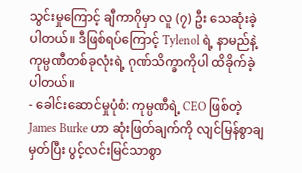သွင်းမှုကြောင့် ချီကာဂိုမှာ လူ (၇) ဦး သေဆုံးခဲ့ပါတယ်။ ဒီဖြစ်ရပ်ကြောင့် Tylenol ရဲ့ နာမည်နဲ့ ကုမ္ပဏီတစ်ခုလုံးရဲ့ ဂုဏ်သိက္ခာကိုပါ ထိခိုက်ခဲ့ပါတယ်။
- ခေါင်းဆောင်မှုပုံစံ: ကုမ္ပဏီရဲ့ CEO ဖြစ်တဲ့ James Burke ဟာ ဆုံးဖြတ်ချက်ကို လျင်မြန်စွာချမှတ်ပြီး ပွင့်လင်းမြင်သာစွာ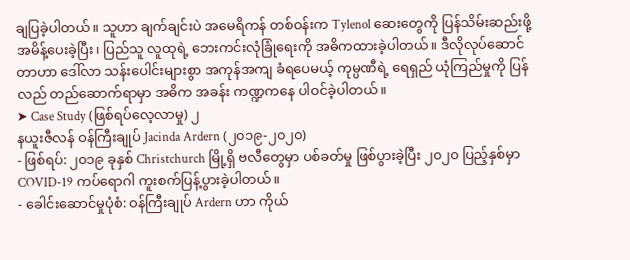ချပြခဲ့ပါတယ်။ သူဟာ ချက်ချင်းပဲ အမေရိကန် တစ်ဝန်းက Tylenol ဆေးတွေကို ပြန်သိမ်းဆည်းဖို့ အမိန့်ပေးခဲ့ပြီး၊ ပြည်သူ လူထုရဲ့ ဘေးကင်းလုံခြုံရေးကို အဓိကထားခဲ့ပါတယ်။ ဒီလိုလုပ်ဆောင်တာဟာ ဒေါ်လာ သန်းပေါင်းများစွာ အကုန်အကျ ခံရပေမယ့် ကုမ္ပဏီရဲ့ ရေရှည် ယုံကြည်မှုကို ပြန်လည် တည်ဆောက်ရာမှာ အဓိက အခန်း ကဏ္ဍကနေ ပါဝင်ခဲ့ပါတယ်။
➤ Case Study (ဖြစ်ရပ်လေ့လာမှု) ၂
နယူးဇီလန် ဝန်ကြီးချုပ် Jacinda Ardern (၂၀၁၉-၂၀၂၀)
- ဖြစ်ရပ်: ၂၀၁၉ ခုနှစ် Christchurch မြို့ရှိ ဗလီတွေမှာ ပစ်ခတ်မှု ဖြစ်ပွားခဲ့ပြီး ၂၀၂၀ ပြည့်နှစ်မှာ COVID-19 ကပ်ရောဂါ ကူးစက်ပြန့်ပွားခဲ့ပါတယ်။
- ခေါင်းဆောင်မှုပုံစံ: ဝန်ကြီးချုပ် Ardern ဟာ ကိုယ်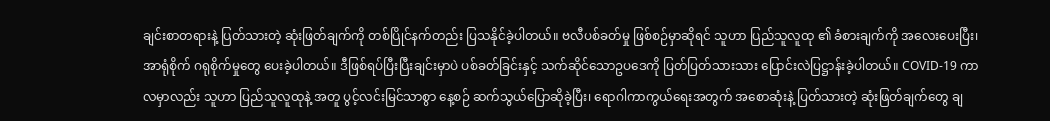ချင်းစာတရားနဲ့ ပြတ်သားတဲ့ ဆုံးဖြတ်ချက်ကို တစ်ပြိုင်နက်တည်း ပြသနိုင်ခဲ့ပါတယ်။ ဗလီပစ်ခတ်မှု ဖြစ်စဉ်မှာဆိုရင် သူဟာ ပြည်သူလူထု ၏ ခံစားချက်ကို အလေးပေးပြီး၊ အာရုံစိုက် ဂရုစိုက်မှုတွေ ပေးခဲ့ပါတယ်။ ဒီဖြစ်ရပ်ပြီးပြီးချင်းမှာပဲ ပစ်ခတ်ခြင်းနှင့် သက်ဆိုင်သောဥပဒေကို ပြတ်ပြတ်သားသား ပြောင်းလဲပြဋ္ဌာန်းခဲ့ပါတယ်။ COVID-19 ကာလမှာလည်း သူဟာ ပြည်သူလူထုနဲ့ အတူ ပွင့်လင်းမြင်သာစွာ နေ့စဉ် ဆက်သွယ်ပြောဆိုခဲ့ပြီး၊ ရောဂါကာကွယ်ရေးအတွက် အစောဆုံးနဲ့ ပြတ်သားတဲ့ ဆုံးဖြတ်ချက်တွေ ချ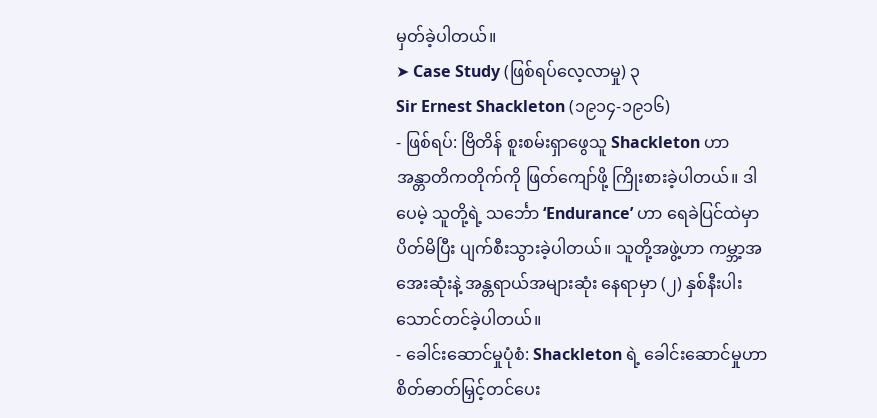မှတ်ခဲ့ပါတယ်။
➤ Case Study (ဖြစ်ရပ်လေ့လာမှု) ၃
Sir Ernest Shackleton (၁၉၁၄-၁၉၁၆)
- ဖြစ်ရပ်: ဗြိတိန် စူးစမ်းရှာဖွေသူ Shackleton ဟာ အန္တာတိကတိုက်ကို ဖြတ်ကျော်ဖို့ ကြိုးစားခဲ့ပါတယ်။ ဒါပေမဲ့ သူတို့ရဲ့ သင်္ဘော ‘Endurance’ ဟာ ရေခဲပြင်ထဲမှာ ပိတ်မိပြီး ပျက်စီးသွားခဲ့ပါတယ်။ သူတို့အဖွဲ့ဟာ ကမ္ဘာ့အအေးဆုံးနဲ့ အန္တရာယ်အများဆုံး နေရာမှာ (၂) နှစ်နီးပါး သောင်တင်ခဲ့ပါတယ်။
- ခေါင်းဆောင်မှုပုံစံ: Shackleton ရဲ့ ခေါင်းဆောင်မှုဟာ စိတ်ဓာတ်မြှင့်တင်ပေး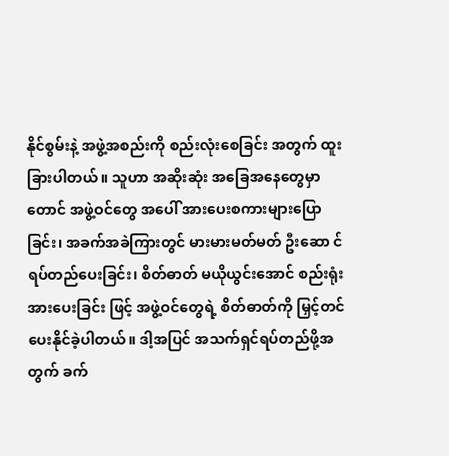နိုင်စွမ်းနဲ့ အဖွဲ့အစည်းကို စည်းလုံးစေခြင်း အတွက် ထူးခြားပါတယ်။ သူဟာ အဆိုးဆုံး အခြေအနေတွေမှာ တောင် အဖွဲ့ဝင်တွေ အပေါ် အားပေးစကားများပြောခြင်း၊ အခက်အခဲကြားတွင် မားမားမတ်မတ် ဦးဆော င်ရပ်တည်ပေးခြင်း၊ စိတ်ဓာတ် မယိုယွင်းအောင် စည်းရုံး အားပေးခြင်း ဖြင့် အဖွဲ့ဝင်တွေရဲ့ စိတ်ဓာတ်ကို မြှင့်တင်ပေးနိုင်ခဲ့ပါတယ်။ ဒါ့အပြင် အသက်ရှင်ရပ်တည်ဖို့အတွက် ခက်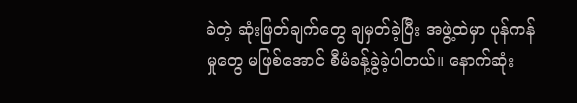ခဲတဲ့ ဆုံးဖြတ်ချက်တွေ ချမှတ်ခဲ့ပြီး အဖွဲ့ထဲမှာ ပုန်ကန်မှုတွေ မဖြစ်အောင် စီမံခန့်ခွဲခဲ့ပါတယ်။ နောက်ဆုံး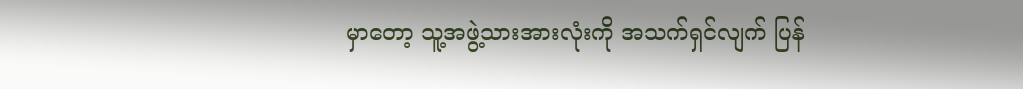မှာတော့ သူ့အဖွဲ့သားအားလုံးကို အသက်ရှင်လျက် ပြန်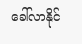ခေါ်လာနိုင်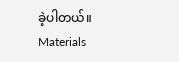ခဲ့ပါတယ်။
Materials